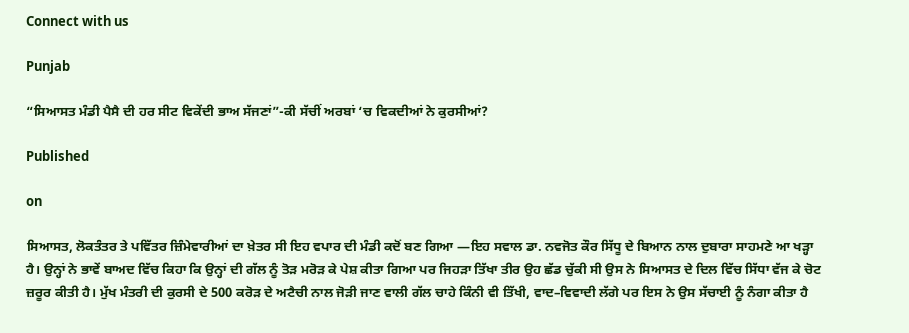Connect with us

Punjab

“ਸਿਆਸਤ ਮੰਡੀ ਪੈਸੈ ਦੀ ਹਰ ਸੀਟ ਵਿਕੇਂਦੀ ਭਾਅ ਸੱਜਣਾਂ”-ਕੀ ਸੱਚੀਂ ਅਰਬਾਂ ‘ਚ ਵਿਕਦੀਆਂ ਨੇ ਕੁਰਸੀਆਂ?

Published

on

ਸਿਆਸਤ, ਲੋਕਤੰਤਰ ਤੇ ਪਵਿੱਤਰ ਜ਼ਿੰਮੇਵਾਰੀਆਂ ਦਾ ਖ਼ੇਤਰ ਸੀ ਇਹ ਵਪਾਰ ਦੀ ਮੰਡੀ ਕਦੋਂ ਬਣ ਗਿਆ —ਇਹ ਸਵਾਲ ਡਾ. ਨਵਜੋਤ ਕੌਰ ਸਿੱਧੂ ਦੇ ਬਿਆਨ ਨਾਲ ਦੁਬਾਰਾ ਸਾਹਮਣੇ ਆ ਖੜ੍ਹਾ ਹੈ। ਉਨ੍ਹਾਂ ਨੇ ਭਾਵੇਂ ਬਾਅਦ ਵਿੱਚ ਕਿਹਾ ਕਿ ਉਨ੍ਹਾਂ ਦੀ ਗੱਲ ਨੂੰ ਤੋੜ ਮਰੋੜ ਕੇ ਪੇਸ਼ ਕੀਤਾ ਗਿਆ ਪਰ ਜਿਹੜਾ ਤਿੱਖਾ ਤੀਰ ਉਹ ਛੱਡ ਚੁੱਕੀ ਸੀ ਉਸ ਨੇ ਸਿਆਸਤ ਦੇ ਦਿਲ ਵਿੱਚ ਸਿੱਧਾ ਵੱਜ ਕੇ ਚੋਟ ਜ਼ਰੂਰ ਕੀਤੀ ਹੈ। ਮੁੱਖ ਮੰਤਰੀ ਦੀ ਕੁਰਸੀ ਦੇ 500 ਕਰੋੜ ਦੇ ਅਟੈਚੀ ਨਾਲ ਜੋੜੀ ਜਾਣ ਵਾਲੀ ਗੱਲ ਚਾਹੇ ਕਿੰਨੀ ਵੀ ਤਿੱਖੀ, ਵਾਦ–ਵਿਵਾਦੀ ਲੱਗੇ ਪਰ ਇਸ ਨੇ ਉਸ ਸੱਚਾਈ ਨੂੰ ਨੰਗਾ ਕੀਤਾ ਹੈ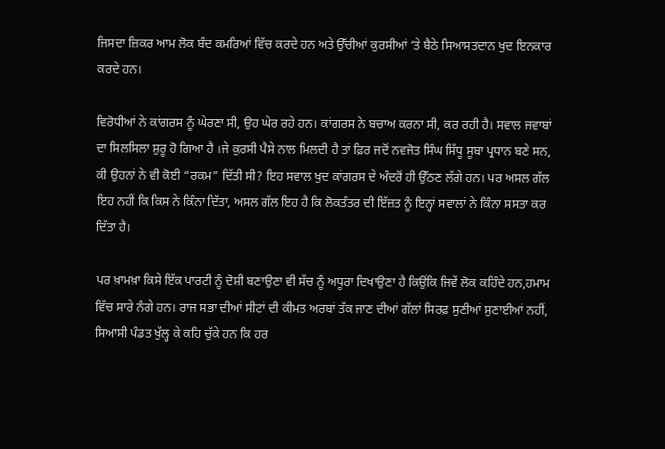ਜਿਸਦਾ ਜ਼ਿਕਰ ਆਮ ਲੋਕ ਬੰਦ ਕਮਰਿਆਂ ਵਿੱਚ ਕਰਦੇ ਹਨ ਅਤੇ ਉੱਚੀਆਂ ਕੁਰਸੀਆਂ ‘ਤੇ ਬੈਠੇ ਸਿਆਸਤਦਾਨ ਖੁਦ ਇਨਕਾਰ ਕਰਦੇ ਹਨ।

ਵਿਰੋਧੀਆਂ ਨੇ ਕਾਂਗਰਸ ਨੂੰ ਘੇਰਣਾ ਸੀ, ਉਹ ਘੇਰ ਰਹੇ ਹਨ। ਕਾਂਗਰਸ ਨੇ ਬਚਾਅ ਕਰਨਾ ਸੀ, ਕਰ ਰਹੀ ਹੈ। ਸਵਾਲ ਜਵਾਬਾਂ ਦਾ ਸਿਲਸਿਲਾ ਸ਼ੁਰੂ ਹੋ ਗਿਆ ਹੈ ।ਜੇ ਕੁਰਸੀ ਪੈਸੇ ਨਾਲ ਮਿਲਦੀ ਹੈ ਤਾਂ ਫ਼ਿਰ ਜਦੋਂ ਨਵਜੋਤ ਸਿੰਘ ਸਿੱਧੂ ਸੂਬਾ ਪ੍ਰਧਾਨ ਬਣੇ ਸਨ, ਕੀ ਉਹਨਾਂ ਨੇ ਵੀ ਕੋਈ “ਰਕਮ” ਦਿੱਤੀ ਸੀ? ਇਹ ਸਵਾਲ ਖੁਦ ਕਾਂਗਰਸ ਦੇ ਅੰਦਰੋਂ ਹੀ ਉੱਠਣ ਲੱਗੇ ਹਨ। ਪਰ ਅਸਲ ਗੱਲ ਇਹ ਨਹੀਂ ਕਿ ਕਿਸ ਨੇ ਕਿੰਨਾ ਦਿੱਤਾ, ਅਸਲ ਗੱਲ ਇਹ ਹੈ ਕਿ ਲੋਕਤੰਤਰ ਦੀ ਇੱਜ਼ਤ ਨੂੰ ਇਨ੍ਹਾਂ ਸਵਾਲਾਂ ਨੇ ਕਿੰਨਾ ਸਸਤਾ ਕਰ ਦਿੱਤਾ ਹੈ।

ਪਰ ਖ਼ਾਮਖ਼ਾ ਕਿਸੇ ਇੱਕ ਪਾਰਟੀ ਨੂੰ ਦੋਸ਼ੀ ਬਣਾਉਣਾ ਵੀ ਸੱਚ ਨੂੰ ਅਧੂਰਾ ਦਿਖਾਉਣਾ ਹੈ ਕਿਉਂਕਿ ਜਿਵੇਂ ਲੋਕ ਕਹਿੰਦੇ ਹਨ,ਹਮਾਮ ਵਿੱਚ ਸਾਰੇ ਨੰਗੇ ਹਨ। ਰਾਜ ਸਭਾ ਦੀਆਂ ਸੀਟਾਂ ਦੀ ਕੀਮਤ ਅਰਬਾਂ ਤੱਕ ਜਾਣ ਦੀਆਂ ਗੱਲਾਂ ਸਿਰਫ਼ ਸੁਣੀਆਂ ਸੁਣਾਈਆਂ ਨਹੀਂ, ਸਿਆਸੀ ਪੰਡਤ ਖੁੱਲ੍ਹ ਕੇ ਕਹਿ ਚੁੱਕੇ ਹਨ ਕਿ ਹਰ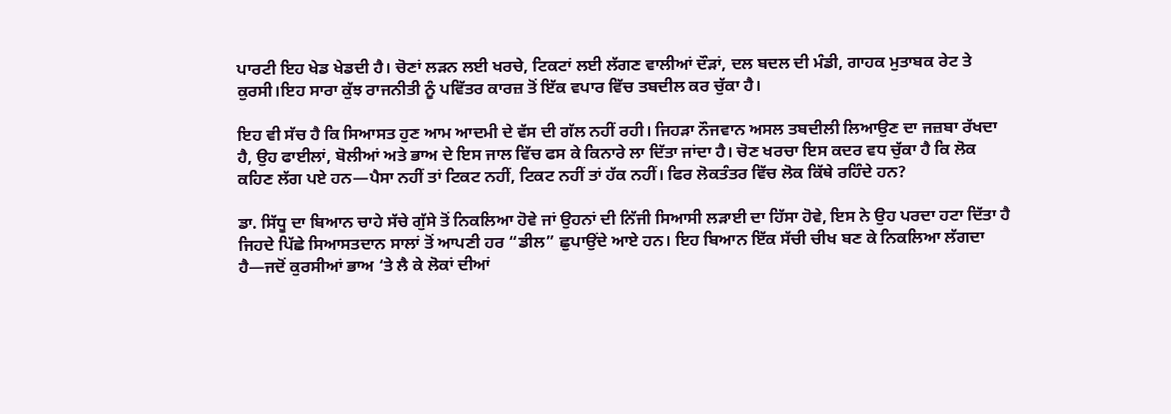ਪਾਰਟੀ ਇਹ ਖੇਡ ਖੇਡਦੀ ਹੈ। ਚੋਣਾਂ ਲੜਨ ਲਈ ਖਰਚੇ, ਟਿਕਟਾਂ ਲਈ ਲੱਗਣ ਵਾਲੀਆਂ ਦੌੜਾਂ, ਦਲ ਬਦਲ ਦੀ ਮੰਡੀ, ਗਾਹਕ ਮੁਤਾਬਕ ਰੇਟ ਤੇ ਕੁਰਸੀ।ਇਹ ਸਾਰਾ ਕੁੱਝ ਰਾਜਨੀਤੀ ਨੂੰ ਪਵਿੱਤਰ ਕਾਰਜ਼ ਤੋਂ ਇੱਕ ਵਪਾਰ ਵਿੱਚ ਤਬਦੀਲ ਕਰ ਚੁੱਕਾ ਹੈ।

ਇਹ ਵੀ ਸੱਚ ਹੈ ਕਿ ਸਿਆਸਤ ਹੁਣ ਆਮ ਆਦਮੀ ਦੇ ਵੱਸ ਦੀ ਗੱਲ ਨਹੀਂ ਰਹੀ। ਜਿਹੜਾ ਨੌਜਵਾਨ ਅਸਲ ਤਬਦੀਲੀ ਲਿਆਉਣ ਦਾ ਜਜ਼ਬਾ ਰੱਖਦਾ ਹੈ, ਉਹ ਫਾਈਲਾਂ, ਬੋਲੀਆਂ ਅਤੇ ਭਾਅ ਦੇ ਇਸ ਜਾਲ ਵਿੱਚ ਫਸ ਕੇ ਕਿਨਾਰੇ ਲਾ ਦਿੱਤਾ ਜਾਂਦਾ ਹੈ। ਚੋਣ ਖਰਚਾ ਇਸ ਕਦਰ ਵਧ ਚੁੱਕਾ ਹੈ ਕਿ ਲੋਕ ਕਹਿਣ ਲੱਗ ਪਏ ਹਨ—ਪੈਸਾ ਨਹੀਂ ਤਾਂ ਟਿਕਟ ਨਹੀਂ, ਟਿਕਟ ਨਹੀਂ ਤਾਂ ਹੱਕ ਨਹੀਂ। ਫਿਰ ਲੋਕਤੰਤਰ ਵਿੱਚ ਲੋਕ ਕਿੱਥੇ ਰਹਿੰਦੇ ਹਨ?

ਡਾ. ਸਿੱਧੂ ਦਾ ਬਿਆਨ ਚਾਹੇ ਸੱਚੇ ਗੁੱਸੇ ਤੋਂ ਨਿਕਲਿਆ ਹੋਵੇ ਜਾਂ ਉਹਨਾਂ ਦੀ ਨਿੱਜੀ ਸਿਆਸੀ ਲੜਾਈ ਦਾ ਹਿੱਸਾ ਹੋਵੇ, ਇਸ ਨੇ ਉਹ ਪਰਦਾ ਹਟਾ ਦਿੱਤਾ ਹੈ ਜਿਹਦੇ ਪਿੱਛੇ ਸਿਆਸਤਦਾਨ ਸਾਲਾਂ ਤੋਂ ਆਪਣੀ ਹਰ “ਡੀਲ” ਛੁਪਾਉਂਦੇ ਆਏ ਹਨ। ਇਹ ਬਿਆਨ ਇੱਕ ਸੱਚੀ ਚੀਖ ਬਣ ਕੇ ਨਿਕਲਿਆ ਲੱਗਦਾ ਹੈ—ਜਦੋਂ ਕੁਰਸੀਆਂ ਭਾਅ ‘ਤੇ ਲੈ ਕੇ ਲੋਕਾਂ ਦੀਆਂ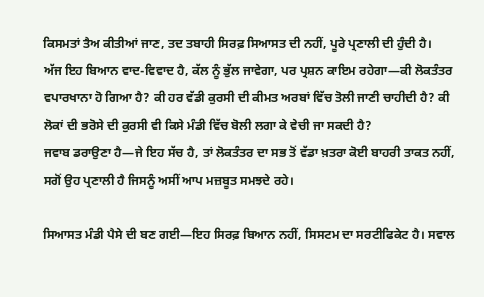ਕਿਸਮਤਾਂ ਤੈਅ ਕੀਤੀਆਂ ਜਾਣ, ਤਦ ਤਬਾਹੀ ਸਿਰਫ਼ ਸਿਆਸਤ ਦੀ ਨਹੀਂ, ਪੂਰੇ ਪ੍ਰਣਾਲੀ ਦੀ ਹੁੰਦੀ ਹੈ।
ਅੱਜ ਇਹ ਬਿਆਨ ਵਾਦ-ਵਿਵਾਦ ਹੈ, ਕੱਲ ਨੂੰ ਭੁੱਲ ਜਾਵੇਗਾ, ਪਰ ਪ੍ਰਸ਼ਨ ਕਾਇਮ ਰਹੇਗਾ—ਕੀ ਲੋਕਤੰਤਰ ਵਪਾਰਖਾਨਾ ਹੋ ਗਿਆ ਹੈ? ਕੀ ਹਰ ਵੱਡੀ ਕੁਰਸੀ ਦੀ ਕੀਮਤ ਅਰਬਾਂ ਵਿੱਚ ਤੋਲੀ ਜਾਣੀ ਚਾਹੀਦੀ ਹੈ? ਕੀ ਲੋਕਾਂ ਦੀ ਭਰੋਸੇ ਦੀ ਕੁਰਸੀ ਵੀ ਕਿਸੇ ਮੰਡੀ ਵਿੱਚ ਬੋਲੀ ਲਗਾ ਕੇ ਵੇਚੀ ਜਾ ਸਕਦੀ ਹੈ?
ਜਵਾਬ ਡਰਾਉਣਾ ਹੈ—ਜੇ ਇਹ ਸੱਚ ਹੈ, ਤਾਂ ਲੋਕਤੰਤਰ ਦਾ ਸਭ ਤੋਂ ਵੱਡਾ ਖ਼ਤਰਾ ਕੋਈ ਬਾਹਰੀ ਤਾਕਤ ਨਹੀਂ, ਸਗੋਂ ਉਹ ਪ੍ਰਣਾਲੀ ਹੈ ਜਿਸਨੂੰ ਅਸੀਂ ਆਪ ਮਜ਼ਬੂਤ ਸਮਝਦੇ ਰਹੇ।

ਸਿਆਸਤ ਮੰਡੀ ਪੈਸੇ ਦੀ ਬਣ ਗਈ—ਇਹ ਸਿਰਫ਼ ਬਿਆਨ ਨਹੀਂ, ਸਿਸਟਮ ਦਾ ਸਰਟੀਫਿਕੇਟ ਹੈ। ਸਵਾਲ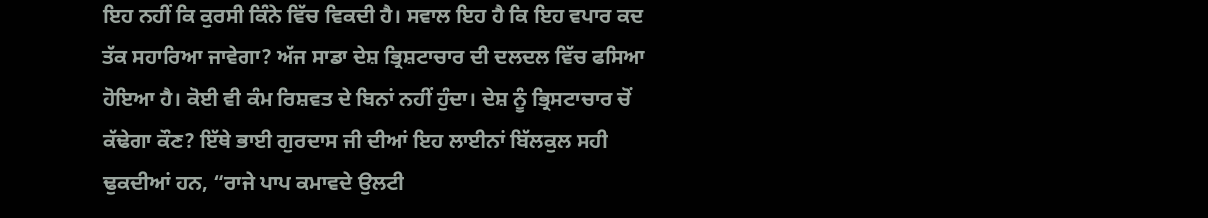ਇਹ ਨਹੀਂ ਕਿ ਕੁਰਸੀ ਕਿੰਨੇ ਵਿੱਚ ਵਿਕਦੀ ਹੈ। ਸਵਾਲ ਇਹ ਹੈ ਕਿ ਇਹ ਵਪਾਰ ਕਦ ਤੱਕ ਸਹਾਰਿਆ ਜਾਵੇਗਾ? ਅੱਜ ਸਾਡਾ ਦੇਸ਼ ਭ੍ਰਿਸ਼ਟਾਚਾਰ ਦੀ ਦਲਦਲ ਵਿੱਚ ਫਸਿਆ ਹੋਇਆ ਹੈ। ਕੋਈ ਵੀ ਕੰਮ ਰਿਸ਼ਵਤ ਦੇ ਬਿਨਾਂ ਨਹੀਂ ਹੁੰਦਾ। ਦੇਸ਼ ਨੂੰ ਭ੍ਰਿਸਟਾਚਾਰ ਚੋਂ ਕੱਢੇਗਾ ਕੌਣ? ਇੱਥੇ ਭਾਈ ਗੁਰਦਾਸ ਜੀ ਦੀਆਂ ਇਹ ਲਾਈਨਾਂ ਬਿੱਲਕੁਲ ਸਹੀ ਢੁਕਦੀਆਂ ਹਨ, “ਰਾਜੇ ਪਾਪ ਕਮਾਵਦੇ ਉਲਟੀ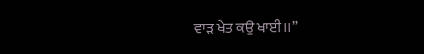ਵਾੜ ਖੇਤ ਕਉ ਖਾਈ।।”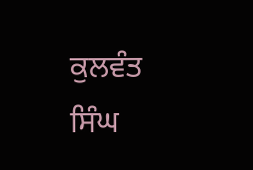ਕੁਲਵੰਤ ਸਿੰਘ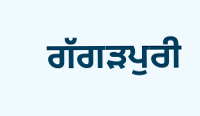ਗੱਗੜਪੁਰੀ